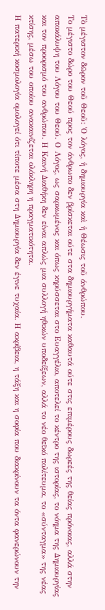Τὸ μέγιστον δῶρον τοῦ Θεοῦ: Ὁ λόγος, ἡ δημιουργία καὶ ἡ Θέωσις τοῦ άνθρώπου.
Το μέγιστο δώρο του Θεού προς τον άνθρωπο δεν βρίσκεται ούτε στα δημιουργήματα καθαυτά ούτε στις επιμέρους δωρεές της θείας πρόνοιας, αλλά στην αποκάλυψη του Λόγου του Θεού. Ο Λόγος, ως σαρκωμένος και όπως κηρύσσεται στο Ευαγγέλιο, αποτελεί το κέντρο της ιστορίας, το νόημα της Δημιουργίας και τον προορισμό του ανθρώπου. Η Καινή Διαθήκη δεν είναι απλώς μια συλλογή ηθικών υποδείξεων, αλλά το νέο θεϊκό πολίτευμα, το «σύνταγμα» της νέας κτίσης, μέσω του οποίου ανακαινίζεται ολόκληρη η πραγματικότητα.
Η πατερική κοσμολογία ομολογεί ότι τίποτε μέσα στη Δημιουργία δεν έγινε τυχαία. Η ακρίβεια, η τάξη και η σοφία που διακρίνουν τα όντα φανερώνουν την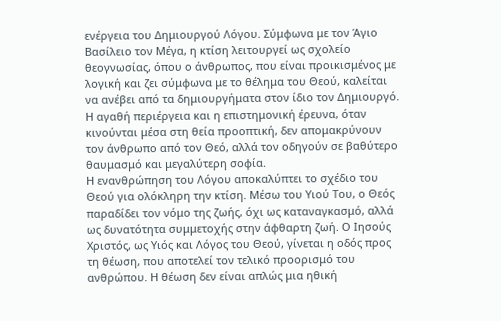ενέργεια του Δημιουργού Λόγου. Σύμφωνα με τον Άγιο Βασίλειο τον Μέγα, η κτίση λειτουργεί ως σχολείο θεογνωσίας, όπου ο άνθρωπος, που είναι προικισμένος με λογική και ζει σύμφωνα με το θέλημα του Θεού, καλείται να ανέβει από τα δημιουργήματα στον ίδιο τον Δημιουργό. Η αγαθή περιέργεια και η επιστημονική έρευνα, όταν κινούνται μέσα στη θεία προοπτική, δεν απομακρύνουν τον άνθρωπο από τον Θεό, αλλά τον οδηγούν σε βαθύτερο θαυμασμό και μεγαλύτερη σοφία.
Η ενανθρώπηση του Λόγου αποκαλύπτει το σχέδιο του Θεού για ολόκληρη την κτίση. Μέσω του Υιού Του, ο Θεός παραδίδει τον νόμο της ζωής, όχι ως καταναγκασμό, αλλά ως δυνατότητα συμμετοχής στην άφθαρτη ζωή. Ο Ιησούς Χριστός, ως Υιός και Λόγος του Θεού, γίνεται η οδός προς τη θέωση, που αποτελεί τον τελικό προορισμό του ανθρώπου. Η θέωση δεν είναι απλώς μια ηθική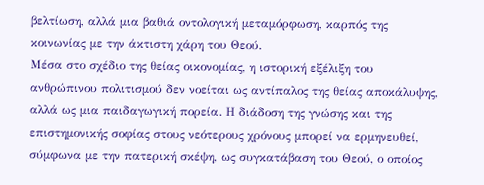βελτίωση, αλλά μια βαθιά οντολογική μεταμόρφωση, καρπός της κοινωνίας με την άκτιστη χάρη του Θεού.
Μέσα στο σχέδιο της θείας οικονομίας, η ιστορική εξέλιξη του ανθρώπινου πολιτισμού δεν νοείται ως αντίπαλος της θείας αποκάλυψης, αλλά ως μια παιδαγωγική πορεία. Η διάδοση της γνώσης και της επιστημονικής σοφίας στους νεότερους χρόνους μπορεί να ερμηνευθεί, σύμφωνα με την πατερική σκέψη, ως συγκατάβαση του Θεού, ο οποίος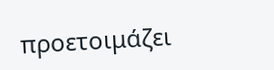προετοιμάζει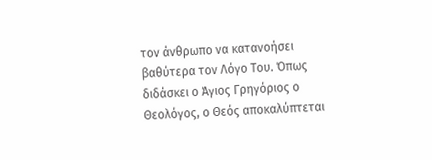τον άνθρωπο να κατανοήσει βαθύτερα τον Λόγο Του. Όπως διδάσκει ο Άγιος Γρηγόριος ο Θεολόγος, ο Θεός αποκαλύπτεται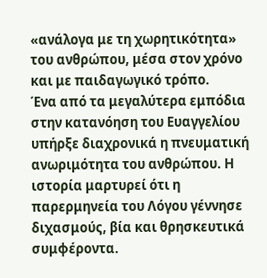«ανάλογα με τη χωρητικότητα» του ανθρώπου, μέσα στον χρόνο και με παιδαγωγικό τρόπο.
Ένα από τα μεγαλύτερα εμπόδια στην κατανόηση του Ευαγγελίου υπήρξε διαχρονικά η πνευματική ανωριμότητα του ανθρώπου. Η ιστορία μαρτυρεί ότι η παρερμηνεία του Λόγου γέννησε διχασμούς, βία και θρησκευτικά συμφέροντα.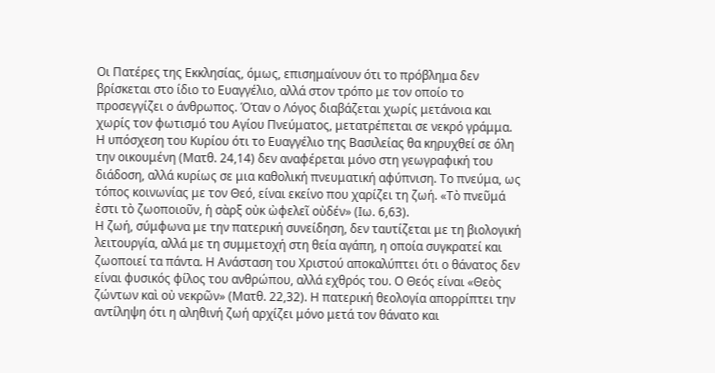Οι Πατέρες της Εκκλησίας, όμως, επισημαίνουν ότι το πρόβλημα δεν βρίσκεται στο ίδιο το Ευαγγέλιο, αλλά στον τρόπο με τον οποίο το προσεγγίζει ο άνθρωπος. Όταν ο Λόγος διαβάζεται χωρίς μετάνοια και χωρίς τον φωτισμό του Αγίου Πνεύματος, μετατρέπεται σε νεκρό γράμμα.
Η υπόσχεση του Κυρίου ότι το Ευαγγέλιο της Βασιλείας θα κηρυχθεί σε όλη την οικουμένη (Ματθ. 24,14) δεν αναφέρεται μόνο στη γεωγραφική του διάδοση, αλλά κυρίως σε μια καθολική πνευματική αφύπνιση. Το πνεύμα, ως τόπος κοινωνίας με τον Θεό, είναι εκείνο που χαρίζει τη ζωή. «Τὸ πνεῦμά ἐστι τὸ ζωοποιοῦν, ἡ σὰρξ οὐκ ὠφελεῖ οὐδέν» (Ιω. 6,63).
Η ζωή, σύμφωνα με την πατερική συνείδηση, δεν ταυτίζεται με τη βιολογική λειτουργία, αλλά με τη συμμετοχή στη θεία αγάπη, η οποία συγκρατεί και ζωοποιεί τα πάντα. Η Ανάσταση του Χριστού αποκαλύπτει ότι ο θάνατος δεν είναι φυσικός φίλος του ανθρώπου, αλλά εχθρός του. Ο Θεός είναι «Θεὸς ζώντων καὶ οὐ νεκρῶν» (Ματθ. 22,32). Η πατερική θεολογία απορρίπτει την αντίληψη ότι η αληθινή ζωή αρχίζει μόνο μετά τον θάνατο και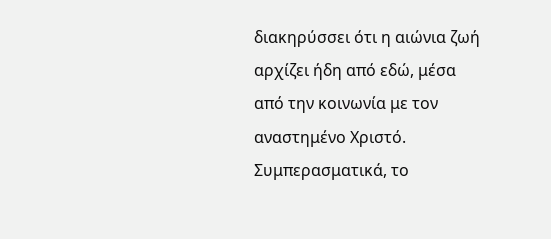διακηρύσσει ότι η αιώνια ζωή αρχίζει ήδη από εδώ, μέσα από την κοινωνία με τον αναστημένο Χριστό.
Συμπερασματικά, το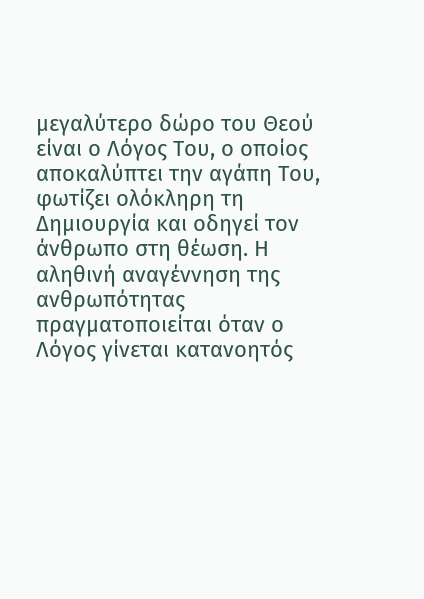μεγαλύτερο δώρο του Θεού είναι ο Λόγος Του, ο οποίος αποκαλύπτει την αγάπη Του, φωτίζει ολόκληρη τη Δημιουργία και οδηγεί τον άνθρωπο στη θέωση. Η αληθινή αναγέννηση της ανθρωπότητας πραγματοποιείται όταν ο Λόγος γίνεται κατανοητός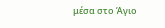μέσα στο Άγιο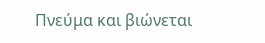Πνεύμα και βιώνεται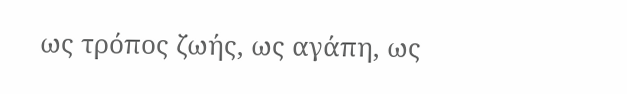ως τρόπος ζωής, ως αγάπη, ως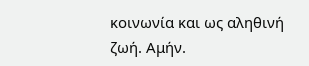κοινωνία και ως αληθινή ζωή. Αμήν.